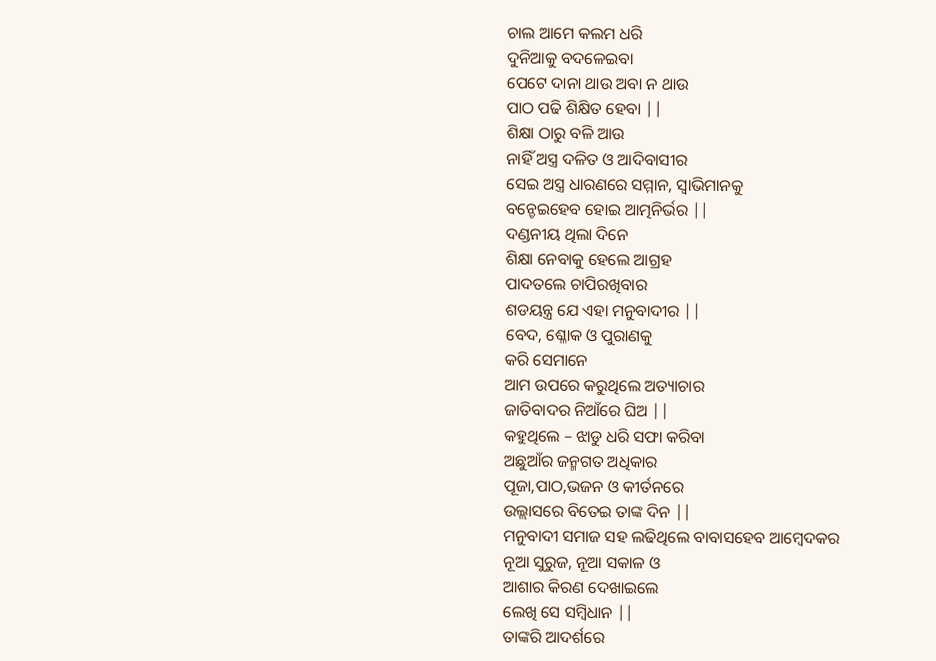ଚାଲ ଆମେ କଲମ ଧରି
ଦୁନିଆକୁ ବଦଳେଇବା
ପେଟେ ଦାନା ଥାଉ ଅବା ନ ଥାଉ
ପାଠ ପଢି ଶିକ୍ଷିତ ହେବା ||
ଶିକ୍ଷା ଠାରୁ ବଳି ଆଉ
ନାହିଁ ଅସ୍ତ୍ର ଦଳିତ ଓ ଆଦିବାସୀର
ସେଇ ଅସ୍ତ୍ର ଧାରଣରେ ସମ୍ମାନ, ସ୍ବାଭିମାନକୁ
ବନ୍ଚେଇହେବ ହୋଇ ଆତ୍ମନିର୍ଭର ||
ଦଣ୍ଡନୀୟ ଥିଲା ଦିନେ
ଶିକ୍ଷା ନେବାକୁ ହେଲେ ଆଗ୍ରହ
ପାଦତଲେ ଚାପିରଖିବାର
ଶଡୟନ୍ତ୍ର ଯେ ଏହା ମନୁବାଦୀର ||
ବେଦ, ଶ୍ଳୋକ ଓ ପୁରାଣକୁ
କରି ସେମାନେ
ଆମ ଉପରେ କରୁଥିଲେ ଅତ୍ୟାଚାର
ଜାତିବାଦର ନିଆଁରେ ଘିଅ ||
କହୁଥିଲେ – ଝାଡୁ ଧରି ସଫା କରିବା
ଅଛୁଆଁର ଜନ୍ମଗତ ଅଧିକାର
ପୂଜା,ପାଠ,ଭଜନ ଓ କୀର୍ତନରେ
ଉଲ୍ଲାସରେ ବିତେଇ ତାଙ୍କ ଦିନ ||
ମନୁବାଦୀ ସମାଜ ସହ ଲଢିଥିଲେ ବାବାସହେବ ଆମ୍ବେଦକର
ନୂଆ ସୁରୁଜ, ନୂଆ ସକାଳ ଓ
ଆଶାର କିରଣ ଦେଖାଇଲେ
ଲେଖି ସେ ସମ୍ବିଧାନ ||
ତାଙ୍କରି ଆଦର୍ଶରେ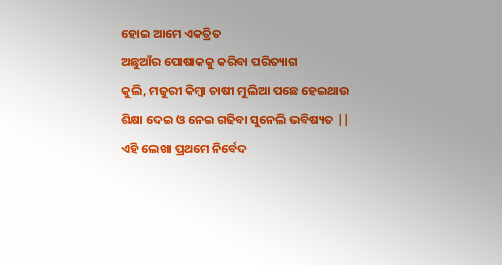ହୋଇ ଆମେ ଏକତ୍ରିତ
ଅଛୁଆଁର ପୋଷାକକୁ କରିବା ପରିତ୍ୟାଗ
କୁଲି, ମଜୁରୀ କିମ୍ବା ଚାଷୀ ମୁଲିଆ ପଛେ ହେଇଥାଉ
ଶିକ୍ଷା ଦେଇ ଓ ନେଇ ଗଢିବା ସୁନେଲି ଭବିଷ୍ୟତ ||
ଏହି ଲେଖା ପ୍ରଥମେ ନିର୍ବେଦ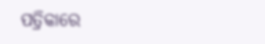ପତ୍ରିକାରେ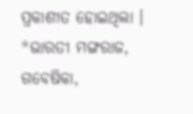ପ୍ରକାଶୀତ ହୋଇଥିଲା ।
*ଭାରତୀ ମଙ୍ଗରାଜ, ଗବେଷିକା,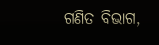ଗଣିତ ବିଭାଗ,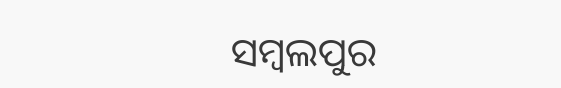ସମ୍ବଲପୁର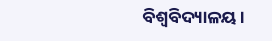ବିଶ୍ୱବିଦ୍ୟାଳୟ।